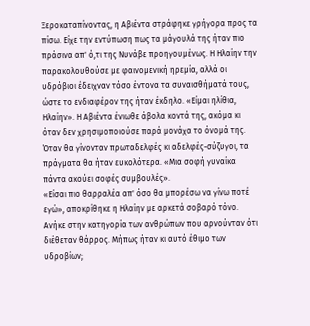Ξεροκαταπίνοντας, η Αβιέντα στράφηκε γρήγορα προς τα πίσω. Είχε την εντύπωση πως τα μάγουλά της ήταν πιο πράσινα απ' ό,τι της Νυνάβε προηγουμένως. Η Ηλαίην την παρακολουθούσε με φαινομενική ηρεμία, αλλά οι υδρόβιοι έδειχναν τόσο έντονα τα συναισθήματά τους, ώστε το ενδιαφέρον της ήταν έκδηλο. «Είμαι ηλίθια, Ηλαίην». Η Αβιέντα ένιωθε άβολα κοντά της, ακόμα κι όταν δεν χρησιμοποιούσε παρά μονάχα το όνομά της. Όταν θα γίνονταν πρωταδελφές κι αδελφές-σύζυγοι, τα πράγματα θα ήταν ευκολότερα. «Μια σοφή γυναίκα πάντα ακούει σοφές συμβουλές».
«Είσαι πιο θαρραλέα απ' όσο θα μπορέσω να γίνω ποτέ εγώ», αποκρίθηκε η Ηλαίην με αρκετά σοβαρό τόνο. Ανήκε στην κατηγορία των ανθρώπων που αρνούνταν ότι διέθεταν θάρρος. Μήπως ήταν κι αυτό έθιμο των υδροβίων;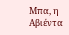Μπα, η Αβιέντα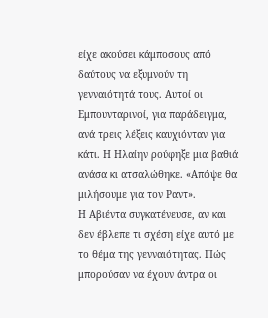είχε ακούσει κάμποσους από δαύτους να εξυμνούν τη γενναιότητά τους. Αυτοί οι Εμπουνταρινοί, για παράδειγμα, ανά τρεις λέξεις καυχιόνταν για κάτι. Η Ηλαίην ρούφηξε μια βαθιά ανάσα κι ατσαλώθηκε. «Απόψε θα μιλήσουμε για τον Ραντ».
Η Αβιέντα συγκατένευσε, αν και δεν έβλεπε τι σχέση είχε αυτό με το θέμα της γενναιότητας. Πώς μπορούσαν να έχουν άντρα οι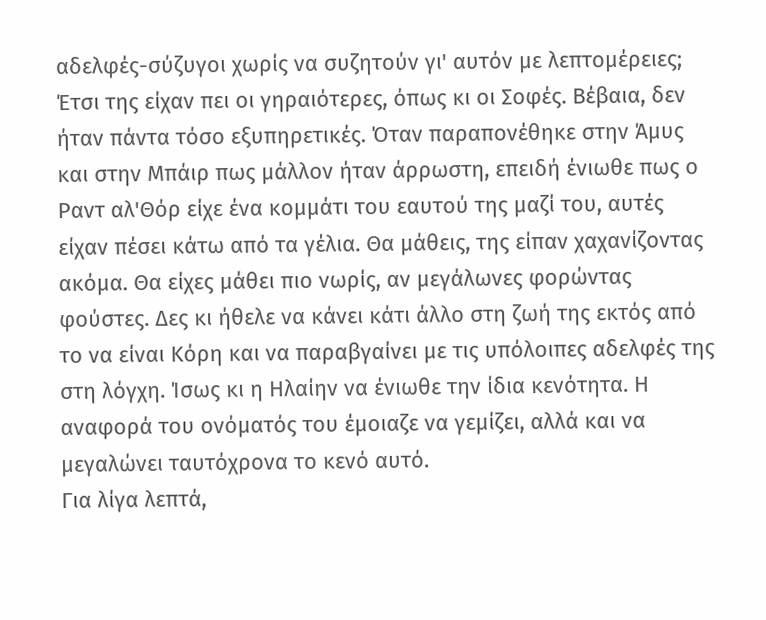αδελφές-σύζυγοι χωρίς να συζητούν γι' αυτόν με λεπτομέρειες; Έτσι της είχαν πει οι γηραιότερες, όπως κι οι Σοφές. Βέβαια, δεν ήταν πάντα τόσο εξυπηρετικές. Όταν παραπονέθηκε στην Άμυς και στην Μπάιρ πως μάλλον ήταν άρρωστη, επειδή ένιωθε πως ο Ραντ αλ'Θόρ είχε ένα κομμάτι του εαυτού της μαζί του, αυτές είχαν πέσει κάτω από τα γέλια. Θα μάθεις, της είπαν χαχανίζοντας ακόμα. Θα είχες μάθει πιο νωρίς, αν μεγάλωνες φορώντας φούστες. Δες κι ήθελε να κάνει κάτι άλλο στη ζωή της εκτός από το να είναι Κόρη και να παραβγαίνει με τις υπόλοιπες αδελφές της στη λόγχη. Ίσως κι η Ηλαίην να ένιωθε την ίδια κενότητα. Η αναφορά του ονόματός του έμοιαζε να γεμίζει, αλλά και να μεγαλώνει ταυτόχρονα το κενό αυτό.
Για λίγα λεπτά,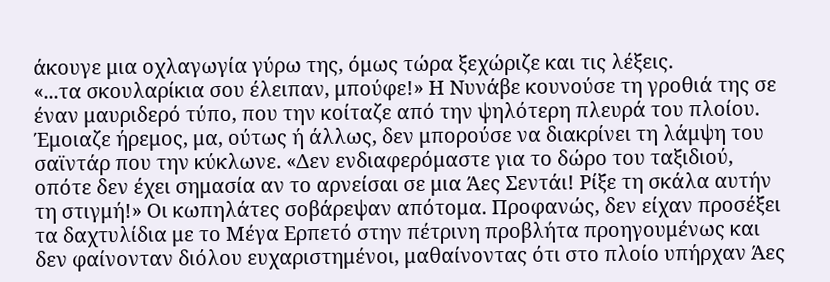άκουγε μια οχλαγωγία γύρω της, όμως τώρα ξεχώριζε και τις λέξεις.
«...τα σκουλαρίκια σου έλειπαν, μπούφε!» Η Νυνάβε κουνούσε τη γροθιά της σε έναν μαυριδερό τύπο, που την κοίταζε από την ψηλότερη πλευρά του πλοίου. Έμοιαζε ήρεμος, μα, ούτως ή άλλως, δεν μπορούσε να διακρίνει τη λάμψη του σαϊντάρ που την κύκλωνε. «Δεν ενδιαφερόμαστε για το δώρο του ταξιδιού, οπότε δεν έχει σημασία αν το αρνείσαι σε μια Άες Σεντάι! Ρίξε τη σκάλα αυτήν τη στιγμή!» Οι κωπηλάτες σοβάρεψαν απότομα. Προφανώς, δεν είχαν προσέξει τα δαχτυλίδια με το Μέγα Ερπετό στην πέτρινη προβλήτα προηγουμένως και δεν φαίνονταν διόλου ευχαριστημένοι, μαθαίνοντας ότι στο πλοίο υπήρχαν Άες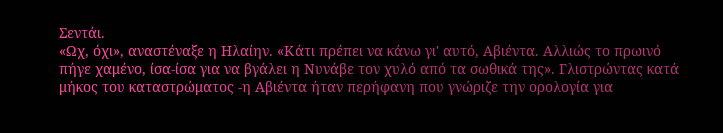Σεντάι.
«Ωχ, όχι», αναστέναξε η Ηλαίην. «Κάτι πρέπει να κάνω γι' αυτό, Αβιέντα. Αλλιώς το πρωινό πήγε χαμένο, ίσα-ίσα για να βγάλει η Νυνάβε τον χυλό από τα σωθικά της». Γλιστρώντας κατά μήκος του καταστρώματος -η Αβιέντα ήταν περήφανη που γνώριζε την ορολογία για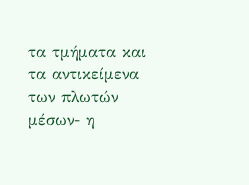τα τμήματα και τα αντικείμενα των πλωτών μέσων- η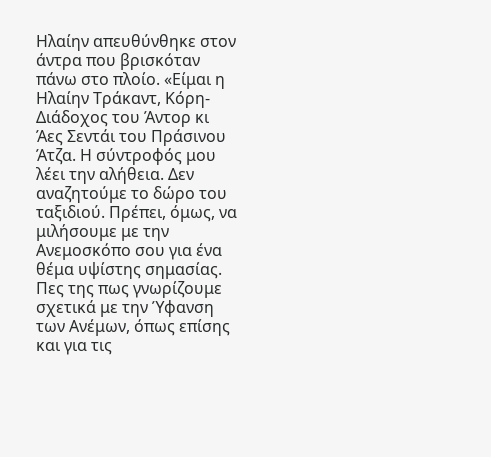Ηλαίην απευθύνθηκε στον άντρα που βρισκόταν πάνω στο πλοίο. «Είμαι η Ηλαίην Τράκαντ, Κόρη-Διάδοχος του Άντορ κι Άες Σεντάι του Πράσινου Άτζα. Η σύντροφός μου λέει την αλήθεια. Δεν αναζητούμε το δώρο του ταξιδιού. Πρέπει, όμως, να μιλήσουμε με την Ανεμοσκόπο σου για ένα θέμα υψίστης σημασίας. Πες της πως γνωρίζουμε σχετικά με την Ύφανση των Ανέμων, όπως επίσης και για τις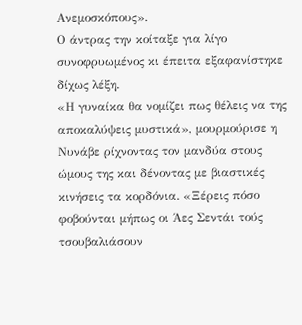Ανεμοσκόπους».
Ο άντρας την κοίταξε για λίγο συνοφρυωμένος κι έπειτα εξαφανίστηκε δίχως λέξη.
«Η γυναίκα θα νομίζει πως θέλεις να της αποκαλύψεις μυστικά», μουρμούρισε η Νυνάβε ρίχνοντας τον μανδύα στους ώμους της και δένοντας με βιαστικές κινήσεις τα κορδόνια. «Ξέρεις πόσο φοβούνται μήπως οι Άες Σεντάι τούς τσουβαλιάσουν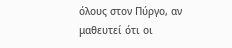όλους στον Πύργο, αν μαθευτεί ότι οι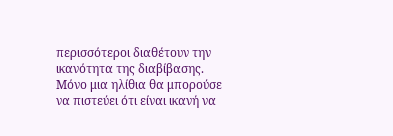περισσότεροι διαθέτουν την ικανότητα της διαβίβασης. Μόνο μια ηλίθια θα μπορούσε να πιστεύει ότι είναι ικανή να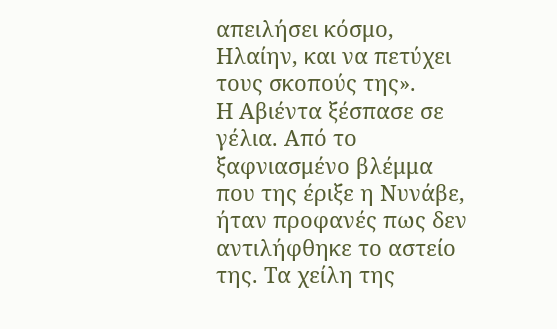απειλήσει κόσμο, Ηλαίην, και να πετύχει τους σκοπούς της».
Η Αβιέντα ξέσπασε σε γέλια. Από το ξαφνιασμένο βλέμμα που της έριξε η Νυνάβε, ήταν προφανές πως δεν αντιλήφθηκε το αστείο της. Τα χείλη της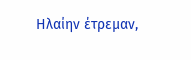Ηλαίην έτρεμαν,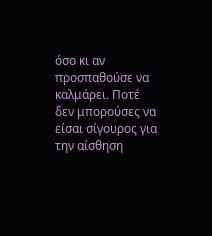όσο κι αν προσπαθούσε να καλμάρει. Ποτέ δεν μπορούσες να είσαι σίγουρος για την αίσθηση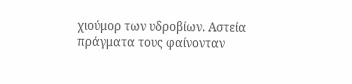χιούμορ των υδροβίων. Αστεία πράγματα τους φαίνονταν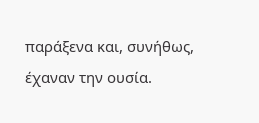παράξενα και, συνήθως, έχαναν την ουσία.